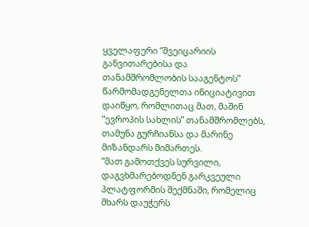ყველაფერი “შვეიცარიის განვითარებისა და თანამშრომლობის სააგენტოს” წარმომადგენელთა ინიციატივით დაიწყო, რომლითაც მათ, მაშინ “ევროპის სახლის” თანამშრომლებს, თამუნა გურჩიანსა და მარინე მიზანდარს მიმართეს.
“მათ გამოთქვეს სურვილი, დაგვხმარებოდნენ გარკვეული პლატფორმის შექმნაში, რომელიც მხარს დაუჭერს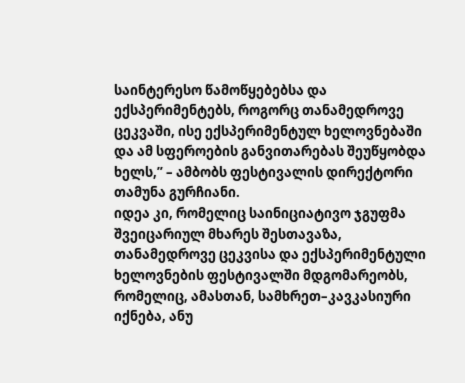საინტერესო წამოწყებებსა და ექსპერიმენტებს, როგორც თანამედროვე ცეკვაში, ისე ექსპერიმენტულ ხელოვნებაში და ამ სფეროების განვითარებას შეუწყობდა ხელს,” – ამბობს ფესტივალის დირექტორი თამუნა გურჩიანი.
იდეა კი, რომელიც საინიციატივო ჯგუფმა შვეიცარიულ მხარეს შესთავაზა, თანამედროვე ცეკვისა და ექსპერიმენტული ხელოვნების ფესტივალში მდგომარეობს, რომელიც, ამასთან, სამხრეთ–კავკასიური იქნება, ანუ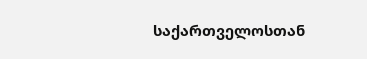საქართველოსთან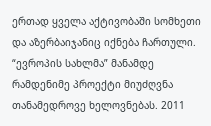ერთად ყველა აქტივობაში სომხეთი და აზერბაიჯანიც იქნება ჩართული.
“ევროპის სახლმა” მანამდე რამდენიმე პროექტი მიუძღვნა თანამედროვე ხელოვნებას. 2011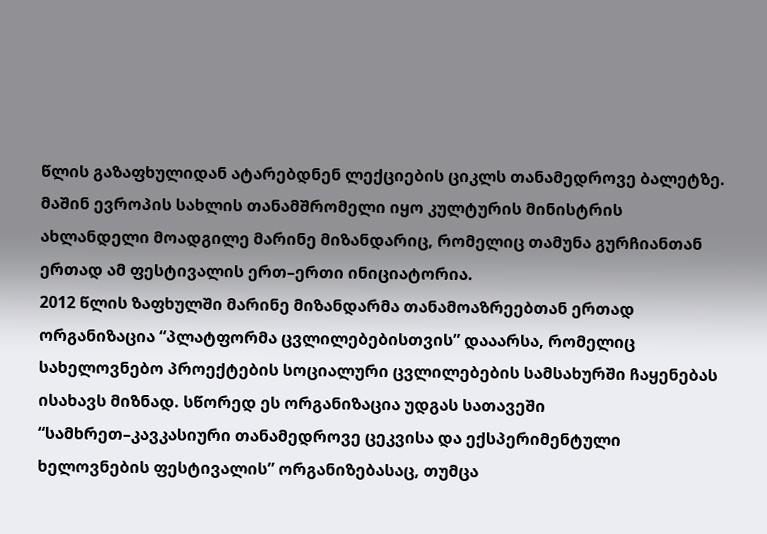წლის გაზაფხულიდან ატარებდნენ ლექციების ციკლს თანამედროვე ბალეტზე. მაშინ ევროპის სახლის თანამშრომელი იყო კულტურის მინისტრის ახლანდელი მოადგილე მარინე მიზანდარიც, რომელიც თამუნა გურჩიანთან ერთად ამ ფესტივალის ერთ–ერთი ინიციატორია.
2012 წლის ზაფხულში მარინე მიზანდარმა თანამოაზრეებთან ერთად ორგანიზაცია “პლატფორმა ცვლილებებისთვის” დააარსა, რომელიც სახელოვნებო პროექტების სოციალური ცვლილებების სამსახურში ჩაყენებას ისახავს მიზნად. სწორედ ეს ორგანიზაცია უდგას სათავეში “სამხრეთ–კავკასიური თანამედროვე ცეკვისა და ექსპერიმენტული ხელოვნების ფესტივალის” ორგანიზებასაც, თუმცა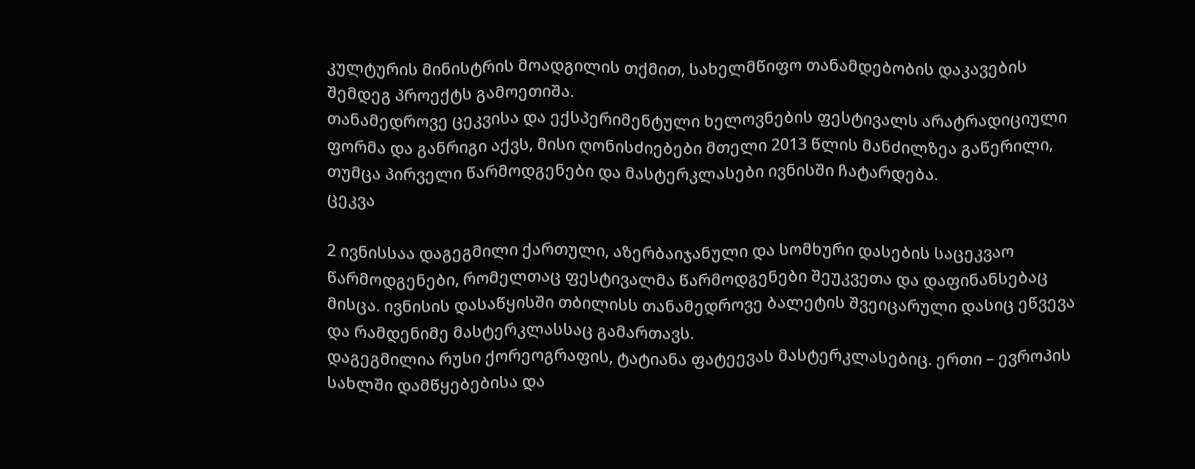კულტურის მინისტრის მოადგილის თქმით, სახელმწიფო თანამდებობის დაკავების შემდეგ პროექტს გამოეთიშა.
თანამედროვე ცეკვისა და ექსპერიმენტული ხელოვნების ფესტივალს არატრადიციული ფორმა და განრიგი აქვს, მისი ღონისძიებები მთელი 2013 წლის მანძილზეა გაწერილი, თუმცა პირველი წარმოდგენები და მასტერკლასები ივნისში ჩატარდება.
ცეკვა

2 ივნისსაა დაგეგმილი ქართული, აზერბაიჯანული და სომხური დასების საცეკვაო წარმოდგენები, რომელთაც ფესტივალმა წარმოდგენები შეუკვეთა და დაფინანსებაც მისცა. ივნისის დასაწყისში თბილისს თანამედროვე ბალეტის შვეიცარული დასიც ეწვევა და რამდენიმე მასტერკლასსაც გამართავს.
დაგეგმილია რუსი ქორეოგრაფის, ტატიანა ფატეევას მასტერკლასებიც. ერთი – ევროპის სახლში დამწყებებისა და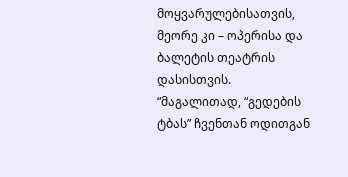მოყვარულებისათვის, მეორე კი – ოპერისა და ბალეტის თეატრის დასისთვის.
“მაგალითად, “გედების ტბას” ჩვენთან ოდითგან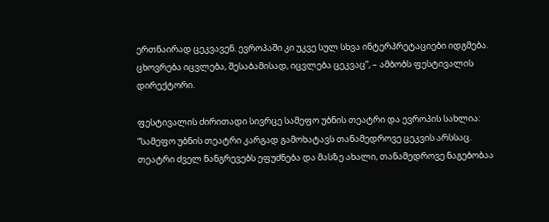ერთნაირად ცეკვავენ. ევროპაში კი უკვე სულ სხვა ინტერპრეტაციები იდგმება. ცხოვრება იცვლება, შესაბამისად, იცვლება ცეკვაც”, – ამბობს ფესტივალის დირექტორი.

ფესტივალის ძირითადი სივრცე სამეფო უბნის თეატრი და ევროპის სახლია:
“სამეფო უბნის თეატრი კარგად გამოხატავს თანამედროვე ცეკვის არსსაც. თეატრი ძველ ნანგრევებს ეფუძნება და მასზე ახალი, თანამედროვე ნაგებობაა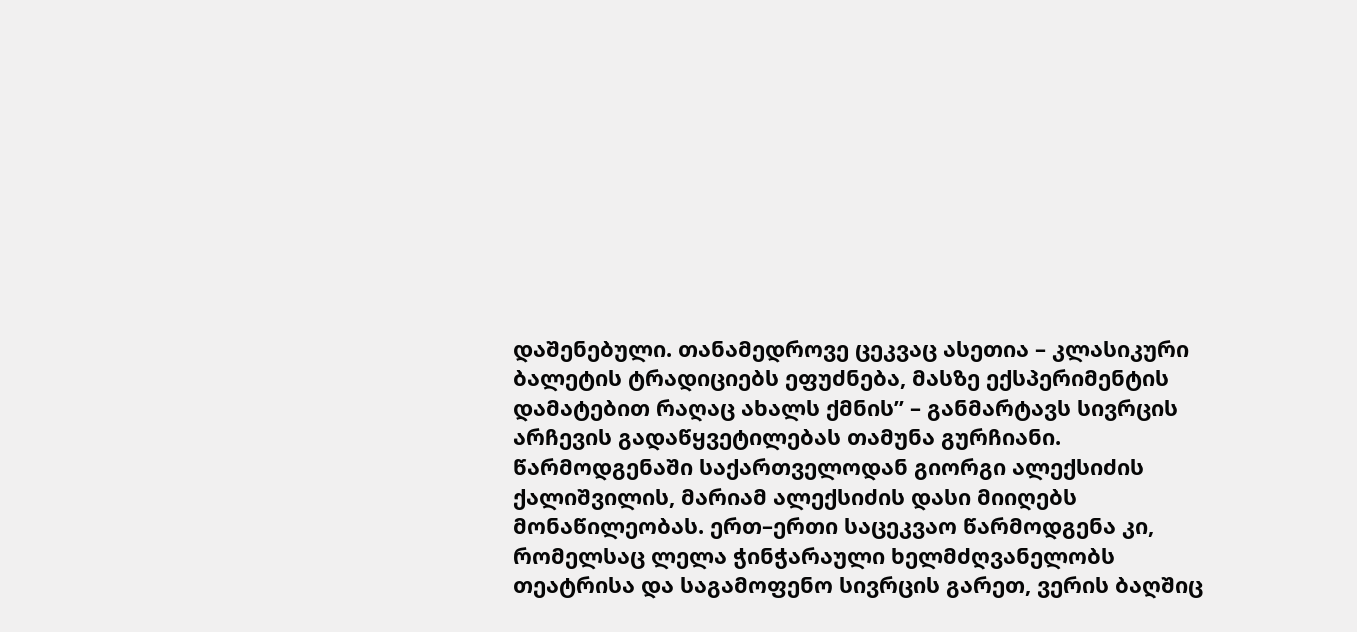დაშენებული. თანამედროვე ცეკვაც ასეთია – კლასიკური ბალეტის ტრადიციებს ეფუძნება, მასზე ექსპერიმენტის დამატებით რაღაც ახალს ქმნის” – განმარტავს სივრცის არჩევის გადაწყვეტილებას თამუნა გურჩიანი.
წარმოდგენაში საქართველოდან გიორგი ალექსიძის ქალიშვილის, მარიამ ალექსიძის დასი მიიღებს მონაწილეობას. ერთ–ერთი საცეკვაო წარმოდგენა კი, რომელსაც ლელა ჭინჭარაული ხელმძღვანელობს თეატრისა და საგამოფენო სივრცის გარეთ, ვერის ბაღშიც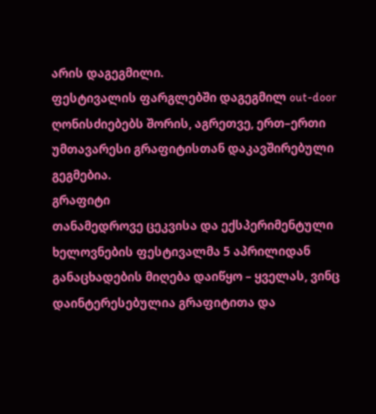არის დაგეგმილი.
ფესტივალის ფარგლებში დაგეგმილ out-door ღონისძიებებს შორის, აგრეთვე, ერთ–ერთი უმთავარესი გრაფიტისთან დაკავშირებული გეგმებია.
გრაფიტი
თანამედროვე ცეკვისა და ექსპერიმენტული ხელოვნების ფესტივალმა 5 აპრილიდან განაცხადების მიღება დაიწყო – ყველას, ვინც დაინტერესებულია გრაფიტითა და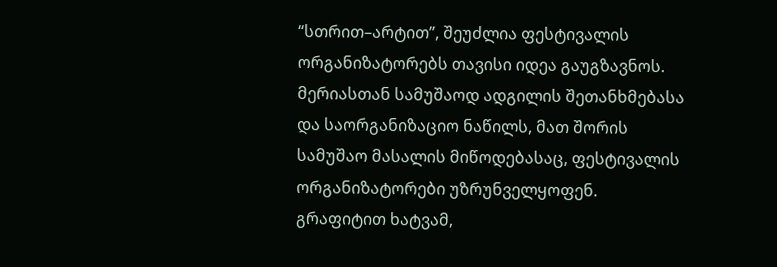“სთრით–არტით”, შეუძლია ფესტივალის ორგანიზატორებს თავისი იდეა გაუგზავნოს. მერიასთან სამუშაოდ ადგილის შეთანხმებასა და საორგანიზაციო ნაწილს, მათ შორის სამუშაო მასალის მიწოდებასაც, ფესტივალის ორგანიზატორები უზრუნველყოფენ.
გრაფიტით ხატვამ,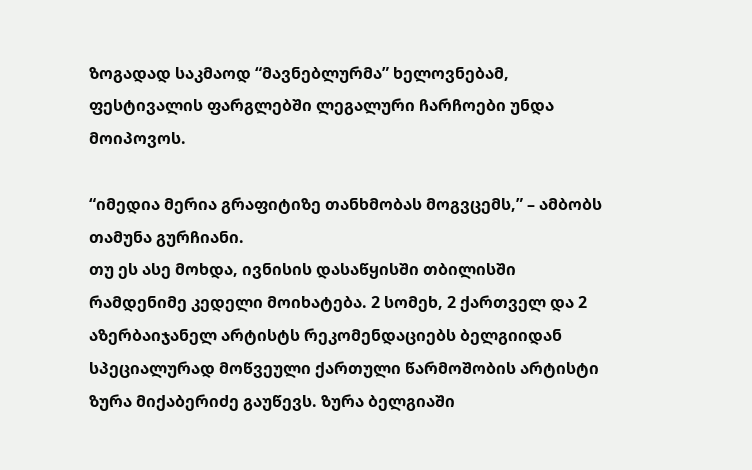ზოგადად საკმაოდ “მავნებლურმა” ხელოვნებამ, ფესტივალის ფარგლებში ლეგალური ჩარჩოები უნდა მოიპოვოს.

“იმედია მერია გრაფიტიზე თანხმობას მოგვცემს,” – ამბობს თამუნა გურჩიანი.
თუ ეს ასე მოხდა, ივნისის დასაწყისში თბილისში რამდენიმე კედელი მოიხატება. 2 სომეხ, 2 ქართველ და 2 აზერბაიჯანელ არტისტს რეკომენდაციებს ბელგიიდან სპეციალურად მოწვეული ქართული წარმოშობის არტისტი ზურა მიქაბერიძე გაუწევს. ზურა ბელგიაში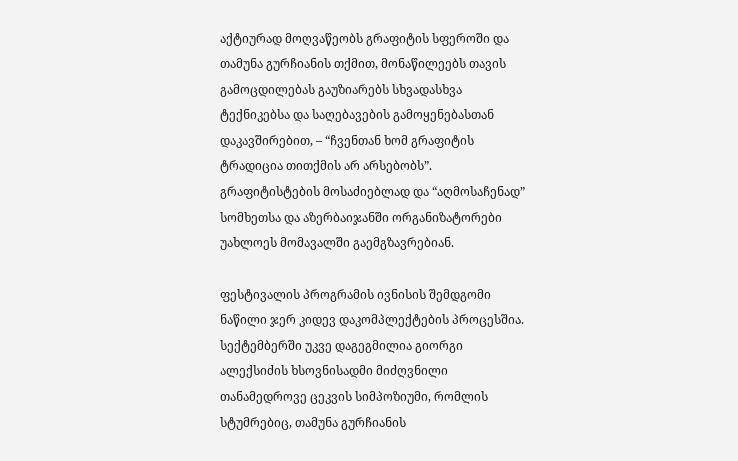აქტიურად მოღვაწეობს გრაფიტის სფეროში და თამუნა გურჩიანის თქმით, მონაწილეებს თავის გამოცდილებას გაუზიარებს სხვადასხვა ტექნიკებსა და საღებავების გამოყენებასთან დაკავშირებით, – “ჩვენთან ხომ გრაფიტის ტრადიცია თითქმის არ არსებობს”.
გრაფიტისტების მოსაძიებლად და “აღმოსაჩენად” სომხეთსა და აზერბაიჯანში ორგანიზატორები უახლოეს მომავალში გაემგზავრებიან.

ფესტივალის პროგრამის ივნისის შემდგომი ნაწილი ჯერ კიდევ დაკომპლექტების პროცესშია. სექტემბერში უკვე დაგეგმილია გიორგი ალექსიძის ხსოვნისადმი მიძღვნილი თანამედროვე ცეკვის სიმპოზიუმი, რომლის სტუმრებიც, თამუნა გურჩიანის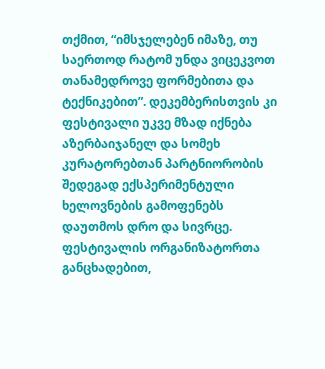თქმით, “იმსჯელებენ იმაზე, თუ საერთოდ რატომ უნდა ვიცეკვოთ თანამედროვე ფორმებითა და ტექნიკებით”. დეკემბერისთვის კი ფესტივალი უკვე მზად იქნება აზერბაიჯანელ და სომეხ კურატორებთან პარტნიორობის შედეგად ექსპერიმენტული ხელოვნების გამოფენებს დაუთმოს დრო და სივრცე.
ფესტივალის ორგანიზატორთა განცხადებით,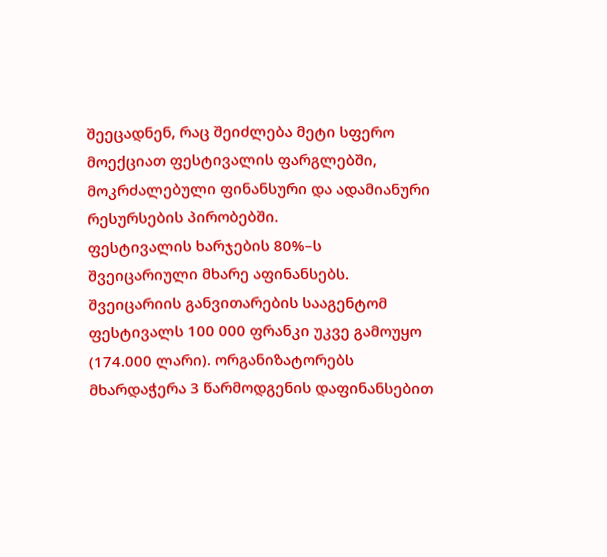შეეცადნენ, რაც შეიძლება მეტი სფერო მოექციათ ფესტივალის ფარგლებში, მოკრძალებული ფინანსური და ადამიანური რესურსების პირობებში.
ფესტივალის ხარჯების 80%–ს შვეიცარიული მხარე აფინანსებს. შვეიცარიის განვითარების სააგენტომ ფესტივალს 100 000 ფრანკი უკვე გამოუყო (174.000 ლარი). ორგანიზატორებს მხარდაჭერა 3 წარმოდგენის დაფინანსებით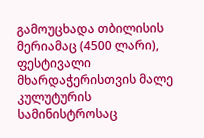გამოუცხადა თბილისის მერიამაც (4500 ლარი), ფესტივალი მხარდაჭერისთვის მალე კულუტურის სამინისტროსაც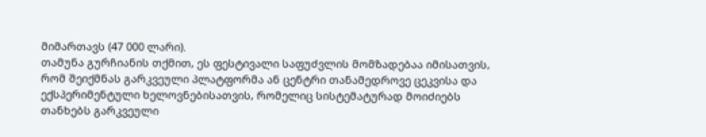მიმართავს (47 000 ლარი).
თამუნა გურჩიანის თქმით, ეს ფესტივალი საფუძვლის მომზადებაა იმისათვის, რომ შეიქმნას გარკვეული პლატფორმა ან ცენტრი თანამედროვე ცეკვისა და ექსპერიმენტული ხელოვნებისათვის, რომელიც სისტემატურად მოიძიებს თანხებს გარკვეული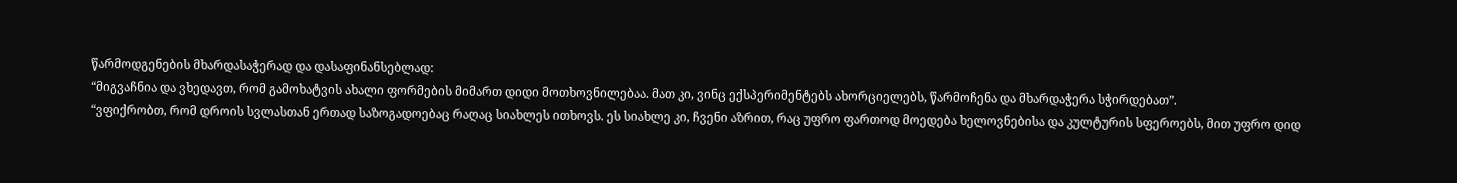წარმოდგენების მხარდასაჭერად და დასაფინანსებლად:
“მიგვაჩნია და ვხედავთ, რომ გამოხატვის ახალი ფორმების მიმართ დიდი მოთხოვნილებაა. მათ კი, ვინც ექსპერიმენტებს ახორციელებს, წარმოჩენა და მხარდაჭერა სჭირდებათ”.
“ვფიქრობთ, რომ დროის სვლასთან ერთად საზოგადოებაც რაღაც სიახლეს ითხოვს. ეს სიახლე კი, ჩვენი აზრით, რაც უფრო ფართოდ მოედება ხელოვნებისა და კულტურის სფეროებს, მით უფრო დიდ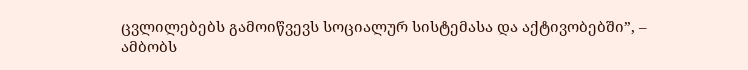ცვლილებებს გამოიწვევს სოციალურ სისტემასა და აქტივობებში”, – ამბობს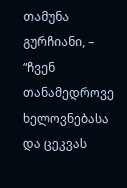თამუნა გურჩიანი, – “ჩვენ თანამედროვე ხელოვნებასა და ცეკვას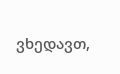ვხედავთ,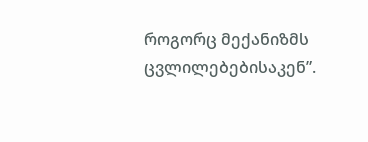როგორც მექანიზმს ცვლილებებისაკენ”.